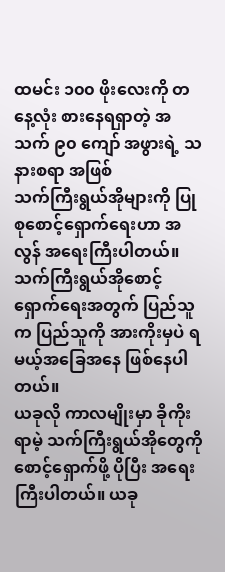ထမင်း ၁၀၀ ဖိုးလေးကို တနေ့လုံး စားနေရရှာတဲ့ အသက် ၉၀ ကျော် အဖွားရဲ့ သနားစရာ အဖြစ်
သက်ကြီးရွယ်အိုများကို ပြုစုစောင့်ရှောက်ရေးဟာ အလွန် အရေးကြီးပါတယ်။ သက်ကြီးရွယ်အိုစောင့်ရှောက်ရေးအတွက် ပြည်သူက ပြည်သူကို အားကိုးမှပဲ ရမယ့်အခြေအနေ ဖြစ်နေပါတယ်။
ယခုလို ကာလမျိုးမှာ ခိုကိုးရာမဲ့ သက်ကြီးရွယ်အိုတွေကို စောင့်ရှောက်ဖို့ ပိုပြီး အရေးကြီးပါတယ်။ ယခု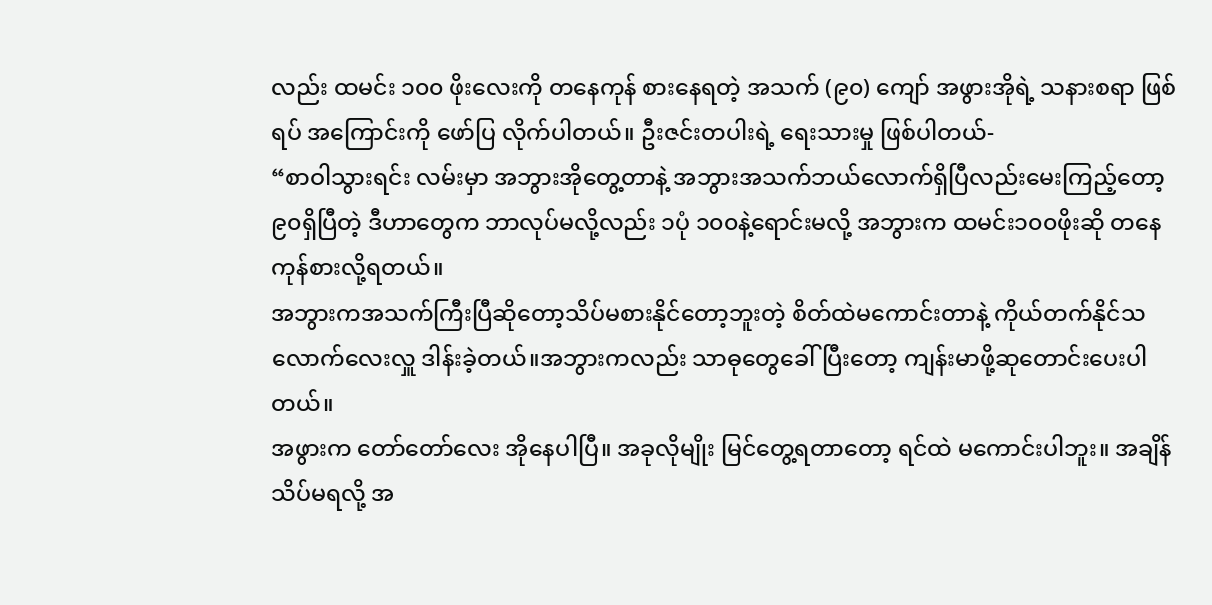လည်း ထမင်း ၁၀၀ ဖိုးလေးကို တနေကုန် စားနေရတဲ့ အသက် (၉၀) ကျော် အဖွားအိုရဲ့ သနားစရာ ဖြစ်ရပ် အကြောင်းကို ဖော်ပြ လိုက်ပါတယ်။ ဦးဇင်းတပါးရဲ့ ရေးသားမှု ဖြစ်ပါတယ်-
“စာဝါသွားရင်း လမ်းမှာ အဘွားအိုတွေ့တာနဲ့ အဘွားအသက်ဘယ်လောက်ရှိပြီလည်းမေးကြည့်တော့ ၉၀ရှိပြီတဲ့ ဒီဟာတွေက ဘာလုပ်မလို့လည်း ၁ပုံ ၁၀၀နဲ့ရောင်းမလို့ အဘွားက ထမင်း၁၀၀ဖိုးဆို တနေကုန်စားလို့ရတယ်။
အဘွားကအသက်ကြီးပြီဆိုတော့သိပ်မစားနိုင်တော့ဘူးတဲ့ စိတ်ထဲမကောင်းတာနဲ့ ကိုယ်တက်နိုင်သလောက်လေးလှူ ဒါန်းခဲ့တယ်။အဘွားကလည်း သာဓုတွေခေါ်ပြီးတော့ ကျန်းမာဖို့ဆုတောင်းပေးပါတယ်။
အဖွားက တော်တော်လေး အိုနေပါပြီ။ အခုလိုမျိုး မြင်တွေ့ရတာတော့ ရင်ထဲ မကောင်းပါဘူး။ အချိန်သိပ်မရလို့ အ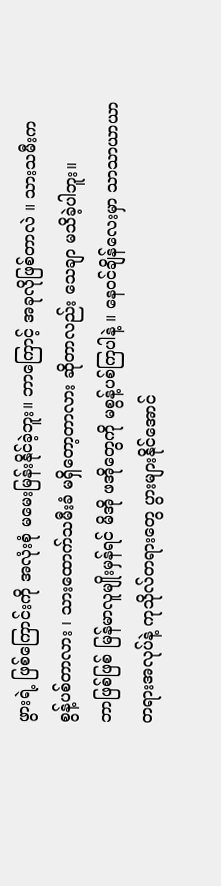ဖွားရဲ့ ဖြစ်ကြောင်းကို အလုံးစုံ မမေးမြန်းနိုင်ခဲ့ဘူး။ ဘာကြောင့် အခုလိုဖြစ်တာလဲ ။ သားသမီးက စွန့်ပစ်တာလား ၊ သားထောက်သမီးခံ မရှိတော့တာလား ဆိုတာလည်း သေချာ မသိခဲ့ပါဘူး။
ဘာဖြစ်ဖြစ် မြန်မာလူမျိုးမှန်ရင် မိအို ဖအိုတွေကို မစွန့်ပစ်ကြပါနဲ့ ။ နေဝင်ချိန်လေးမှာ သာသာယာယာ တရားအလုပ်နဲ့ ကုသိုလ်တရားတွေ ပွားများနိုင်အောင်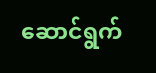ဆောင်ရွက်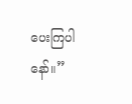ပေးကြပါနော်။”